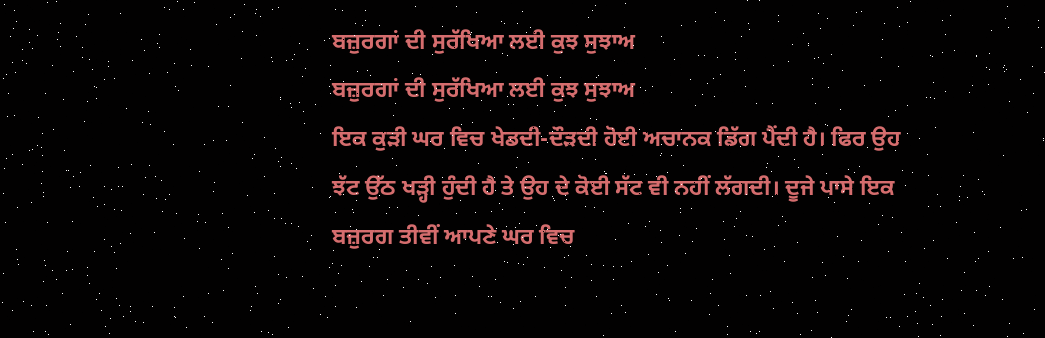ਬਜ਼ੁਰਗਾਂ ਦੀ ਸੁਰੱਖਿਆ ਲਈ ਕੁਝ ਸੁਝਾਅ
ਬਜ਼ੁਰਗਾਂ ਦੀ ਸੁਰੱਖਿਆ ਲਈ ਕੁਝ ਸੁਝਾਅ
ਇਕ ਕੁੜੀ ਘਰ ਵਿਚ ਖੇਡਦੀ-ਦੌੜਦੀ ਹੋਈ ਅਚਾਨਕ ਡਿੱਗ ਪੈਂਦੀ ਹੈ। ਫਿਰ ਉਹ ਝੱਟ ਉੱਠ ਖੜ੍ਹੀ ਹੁੰਦੀ ਹੈ ਤੇ ਉਹ ਦੇ ਕੋਈ ਸੱਟ ਵੀ ਨਹੀਂ ਲੱਗਦੀ। ਦੂਜੇ ਪਾਸੇ ਇਕ ਬਜ਼ੁਰਗ ਤੀਵੀਂ ਆਪਣੇ ਘਰ ਵਿਚ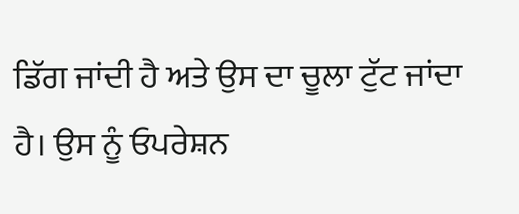ਡਿੱਗ ਜਾਂਦੀ ਹੈ ਅਤੇ ਉਸ ਦਾ ਚੂਲਾ ਟੁੱਟ ਜਾਂਦਾ ਹੈ। ਉਸ ਨੂੰ ਓਪਰੇਸ਼ਨ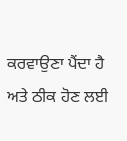ਕਰਵਾਉਣਾ ਪੈਂਦਾ ਹੈ ਅਤੇ ਠੀਕ ਹੋਣ ਲਈ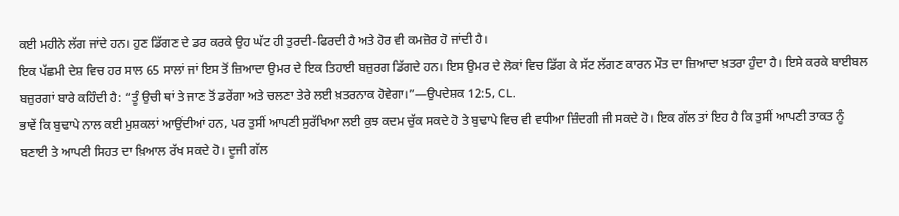ਕਈ ਮਹੀਨੇ ਲੱਗ ਜਾਂਦੇ ਹਨ। ਹੁਣ ਡਿੱਗਣ ਦੇ ਡਰ ਕਰਕੇ ਉਹ ਘੱਟ ਹੀ ਤੁਰਦੀ-ਫਿਰਦੀ ਹੈ ਅਤੇ ਹੋਰ ਵੀ ਕਮਜ਼ੋਰ ਹੋ ਜਾਂਦੀ ਹੈ।
ਇਕ ਪੱਛਮੀ ਦੇਸ਼ ਵਿਚ ਹਰ ਸਾਲ 65 ਸਾਲਾਂ ਜਾਂ ਇਸ ਤੋਂ ਜ਼ਿਆਦਾ ਉਮਰ ਦੇ ਇਕ ਤਿਹਾਈ ਬਜ਼ੁਰਗ ਡਿੱਗਦੇ ਹਨ। ਇਸ ਉਮਰ ਦੇ ਲੋਕਾਂ ਵਿਚ ਡਿੱਗ ਕੇ ਸੱਟ ਲੱਗਣ ਕਾਰਨ ਮੌਤ ਦਾ ਜ਼ਿਆਦਾ ਖ਼ਤਰਾ ਹੁੰਦਾ ਹੈ। ਇਸੇ ਕਰਕੇ ਬਾਈਬਲ ਬਜ਼ੁਰਗਾਂ ਬਾਰੇ ਕਹਿੰਦੀ ਹੈ: “ਤੂੰ ਉਚੀ ਥਾਂ ਤੇ ਜਾਣ ਤੋਂ ਡਰੇਂਗਾ ਅਤੇ ਚਲਣਾ ਤੇਰੇ ਲਈ ਖ਼ਤਰਨਾਕ ਹੋਵੇਗਾ।”—ਉਪਦੇਸ਼ਕ 12:5, CL.
ਭਾਵੇਂ ਕਿ ਬੁਢਾਪੇ ਨਾਲ ਕਈ ਮੁਸ਼ਕਲਾਂ ਆਉਂਦੀਆਂ ਹਨ, ਪਰ ਤੁਸੀਂ ਆਪਣੀ ਸੁਰੱਖਿਆ ਲਈ ਕੁਝ ਕਦਮ ਚੁੱਕ ਸਕਦੇ ਹੋ ਤੇ ਬੁਢਾਪੇ ਵਿਚ ਵੀ ਵਧੀਆ ਜ਼ਿੰਦਗੀ ਜੀ ਸਕਦੇ ਹੋ। ਇਕ ਗੱਲ ਤਾਂ ਇਹ ਹੈ ਕਿ ਤੁਸੀਂ ਆਪਣੀ ਤਾਕਤ ਨੂੰ ਬਣਾਈ ਤੇ ਆਪਣੀ ਸਿਹਤ ਦਾ ਖ਼ਿਆਲ ਰੱਖ ਸਕਦੇ ਹੋ। ਦੂਜੀ ਗੱਲ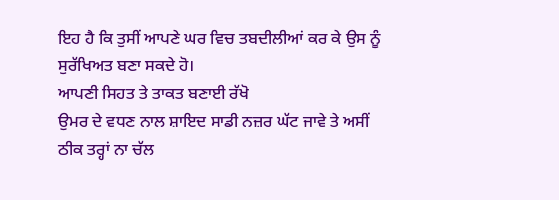ਇਹ ਹੈ ਕਿ ਤੁਸੀਂ ਆਪਣੇ ਘਰ ਵਿਚ ਤਬਦੀਲੀਆਂ ਕਰ ਕੇ ਉਸ ਨੂੰ ਸੁਰੱਖਿਅਤ ਬਣਾ ਸਕਦੇ ਹੋ।
ਆਪਣੀ ਸਿਹਤ ਤੇ ਤਾਕਤ ਬਣਾਈ ਰੱਖੋ
ਉਮਰ ਦੇ ਵਧਣ ਨਾਲ ਸ਼ਾਇਦ ਸਾਡੀ ਨਜ਼ਰ ਘੱਟ ਜਾਵੇ ਤੇ ਅਸੀਂ ਠੀਕ ਤਰ੍ਹਾਂ ਨਾ ਚੱਲ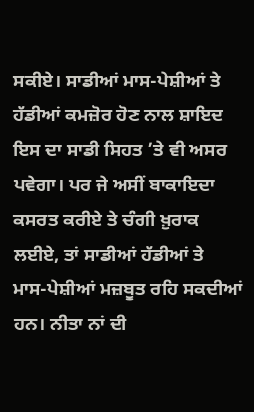ਸਕੀਏ। ਸਾਡੀਆਂ ਮਾਸ-ਪੇਸ਼ੀਆਂ ਤੇ ਹੱਡੀਆਂ ਕਮਜ਼ੋਰ ਹੋਣ ਨਾਲ ਸ਼ਾਇਦ ਇਸ ਦਾ ਸਾਡੀ ਸਿਹਤ ’ਤੇ ਵੀ ਅਸਰ ਪਵੇਗਾ। ਪਰ ਜੇ ਅਸੀਂ ਬਾਕਾਇਦਾ ਕਸਰਤ ਕਰੀਏ ਤੇ ਚੰਗੀ ਖ਼ੁਰਾਕ ਲਈਏ, ਤਾਂ ਸਾਡੀਆਂ ਹੱਡੀਆਂ ਤੇ ਮਾਸ-ਪੇਸ਼ੀਆਂ ਮਜ਼ਬੂਤ ਰਹਿ ਸਕਦੀਆਂ ਹਨ। ਨੀਤਾ ਨਾਂ ਦੀ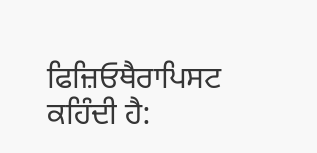ਫਿਜ਼ਿਓਥੈਰਾਪਿਸਟ ਕਹਿੰਦੀ ਹੈ: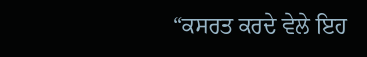“ਕਸਰਤ ਕਰਦੇ ਵੇਲੇ ਇਹ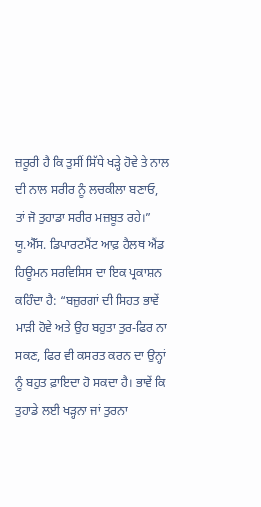ਜ਼ਰੂਰੀ ਹੈ ਕਿ ਤੁਸੀਂ ਸਿੱਧੇ ਖੜ੍ਹੇ ਹੋਵੇ ਤੇ ਨਾਲ ਦੀ ਨਾਲ ਸਰੀਰ ਨੂੰ ਲਚਕੀਲਾ ਬਣਾਓ, ਤਾਂ ਜੋ ਤੁਹਾਡਾ ਸਰੀਰ ਮਜ਼ਬੂਤ ਰਹੇ।”
ਯੂ.ਐੱਸ. ਡਿਪਾਰਟਮੈਂਟ ਆਫ਼ ਹੈਲਥ ਐਂਡ ਹਿਊਮਨ ਸਰਵਿਸਿਸ ਦਾ ਇਕ ਪ੍ਰਕਾਸ਼ਨ ਕਹਿੰਦਾ ਹੈ: “ਬਜ਼ੁਰਗਾਂ ਦੀ ਸਿਹਤ ਭਾਵੇਂ ਮਾੜੀ ਹੋਵੇ ਅਤੇ ਉਹ ਬਹੁਤਾ ਤੁਰ-ਫਿਰ ਨਾ ਸਕਣ, ਫਿਰ ਵੀ ਕਸਰਤ ਕਰਨ ਦਾ ਉਨ੍ਹਾਂ ਨੂੰ ਬਹੁਤ ਫ਼ਾਇਦਾ ਹੋ ਸਕਦਾ ਹੈ। ਭਾਵੇਂ ਕਿ ਤੁਹਾਡੇ ਲਈ ਖੜ੍ਹਨਾ ਜਾਂ ਤੁਰਨਾ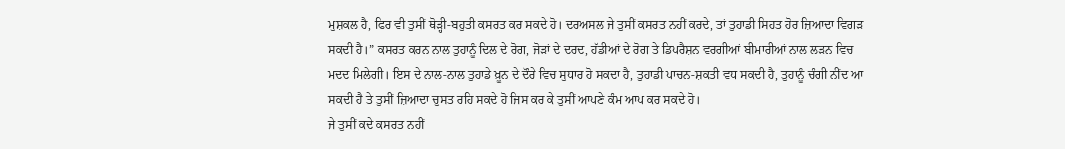ਮੁਸ਼ਕਲ ਹੈ, ਫਿਰ ਵੀ ਤੁਸੀਂ ਥੋੜ੍ਹੀ-ਬਹੁਤੀ ਕਸਰਤ ਕਰ ਸਕਦੇ ਹੋ। ਦਰਅਸਲ ਜੇ ਤੁਸੀਂ ਕਸਰਤ ਨਹੀਂ ਕਰਦੇ, ਤਾਂ ਤੁਹਾਡੀ ਸਿਹਤ ਹੋਰ ਜ਼ਿਆਦਾ ਵਿਗੜ ਸਕਦੀ ਹੈ।” ਕਸਰਤ ਕਰਨ ਨਾਲ ਤੁਹਾਨੂੰ ਦਿਲ ਦੇ ਰੋਗ, ਜੋੜਾਂ ਦੇ ਦਰਦ, ਹੱਡੀਆਂ ਦੇ ਰੋਗ ਤੇ ਡਿਪਰੈਸ਼ਨ ਵਰਗੀਆਂ ਬੀਮਾਰੀਆਂ ਨਾਲ ਲੜਨ ਵਿਚ ਮਦਦ ਮਿਲੇਗੀ। ਇਸ ਦੇ ਨਾਲ-ਨਾਲ ਤੁਹਾਡੇ ਖ਼ੂਨ ਦੇ ਦੌਰੇ ਵਿਚ ਸੁਧਾਰ ਹੋ ਸਕਦਾ ਹੈ, ਤੁਹਾਡੀ ਪਾਚਨ-ਸ਼ਕਤੀ ਵਧ ਸਕਦੀ ਹੈ, ਤੁਹਾਨੂੰ ਚੰਗੀ ਨੀਂਦ ਆ ਸਕਦੀ ਹੈ ਤੇ ਤੁਸੀਂ ਜ਼ਿਆਦਾ ਚੁਸਤ ਰਹਿ ਸਕਦੇ ਹੋ ਜਿਸ ਕਰ ਕੇ ਤੁਸੀਂ ਆਪਣੇ ਕੰਮ ਆਪ ਕਰ ਸਕਦੇ ਹੋ।
ਜੇ ਤੁਸੀਂ ਕਦੇ ਕਸਰਤ ਨਹੀਂ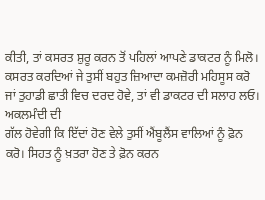ਕੀਤੀ, ਤਾਂ ਕਸਰਤ ਸ਼ੁਰੂ ਕਰਨ ਤੋਂ ਪਹਿਲਾਂ ਆਪਣੇ ਡਾਕਟਰ ਨੂੰ ਮਿਲੋ। ਕਸਰਤ ਕਰਦਿਆਂ ਜੇ ਤੁਸੀਂ ਬਹੁਤ ਜ਼ਿਆਦਾ ਕਮਜ਼ੋਰੀ ਮਹਿਸੂਸ ਕਰੋ ਜਾਂ ਤੁਹਾਡੀ ਛਾਤੀ ਵਿਚ ਦਰਦ ਹੋਵੇ, ਤਾਂ ਵੀ ਡਾਕਟਰ ਦੀ ਸਲਾਹ ਲਓ। ਅਕਲਮੰਦੀ ਦੀ
ਗੱਲ ਹੋਵੇਗੀ ਕਿ ਇੱਦਾਂ ਹੋਣ ਵੇਲੇ ਤੁਸੀਂ ਐਂਬੂਲੈਂਸ ਵਾਲਿਆਂ ਨੂੰ ਫ਼ੋਨ ਕਰੋ। ਸਿਹਤ ਨੂੰ ਖ਼ਤਰਾ ਹੋਣ ਤੇ ਫ਼ੋਨ ਕਰਨ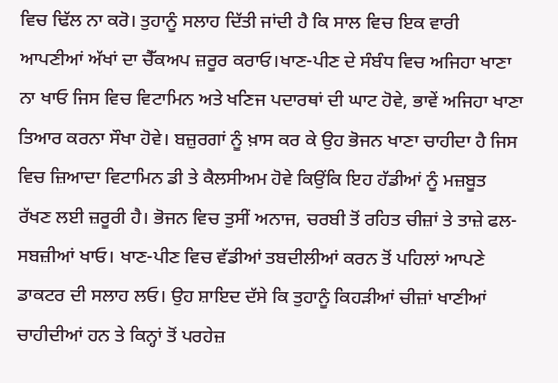ਵਿਚ ਢਿੱਲ ਨਾ ਕਰੋ। ਤੁਹਾਨੂੰ ਸਲਾਹ ਦਿੱਤੀ ਜਾਂਦੀ ਹੈ ਕਿ ਸਾਲ ਵਿਚ ਇਕ ਵਾਰੀ ਆਪਣੀਆਂ ਅੱਖਾਂ ਦਾ ਚੈੱਕਅਪ ਜ਼ਰੂਰ ਕਰਾਓ।ਖਾਣ-ਪੀਣ ਦੇ ਸੰਬੰਧ ਵਿਚ ਅਜਿਹਾ ਖਾਣਾ ਨਾ ਖਾਓ ਜਿਸ ਵਿਚ ਵਿਟਾਮਿਨ ਅਤੇ ਖਣਿਜ ਪਦਾਰਥਾਂ ਦੀ ਘਾਟ ਹੋਵੇ, ਭਾਵੇਂ ਅਜਿਹਾ ਖਾਣਾ ਤਿਆਰ ਕਰਨਾ ਸੌਖਾ ਹੋਵੇ। ਬਜ਼ੁਰਗਾਂ ਨੂੰ ਖ਼ਾਸ ਕਰ ਕੇ ਉਹ ਭੋਜਨ ਖਾਣਾ ਚਾਹੀਦਾ ਹੈ ਜਿਸ ਵਿਚ ਜ਼ਿਆਦਾ ਵਿਟਾਮਿਨ ਡੀ ਤੇ ਕੈਲਸੀਅਮ ਹੋਵੇ ਕਿਉਂਕਿ ਇਹ ਹੱਡੀਆਂ ਨੂੰ ਮਜ਼ਬੂਤ ਰੱਖਣ ਲਈ ਜ਼ਰੂਰੀ ਹੈ। ਭੋਜਨ ਵਿਚ ਤੁਸੀਂ ਅਨਾਜ, ਚਰਬੀ ਤੋਂ ਰਹਿਤ ਚੀਜ਼ਾਂ ਤੇ ਤਾਜ਼ੇ ਫਲ-ਸਬਜ਼ੀਆਂ ਖਾਓ। ਖਾਣ-ਪੀਣ ਵਿਚ ਵੱਡੀਆਂ ਤਬਦੀਲੀਆਂ ਕਰਨ ਤੋਂ ਪਹਿਲਾਂ ਆਪਣੇ ਡਾਕਟਰ ਦੀ ਸਲਾਹ ਲਓ। ਉਹ ਸ਼ਾਇਦ ਦੱਸੇ ਕਿ ਤੁਹਾਨੂੰ ਕਿਹੜੀਆਂ ਚੀਜ਼ਾਂ ਖਾਣੀਆਂ ਚਾਹੀਦੀਆਂ ਹਨ ਤੇ ਕਿਨ੍ਹਾਂ ਤੋਂ ਪਰਹੇਜ਼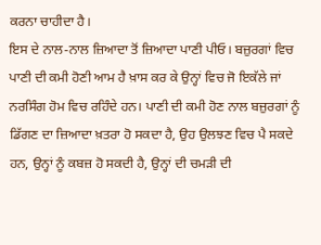ਕਰਨਾ ਚਾਹੀਦਾ ਹੈ।
ਇਸ ਦੇ ਨਾਲ-ਨਾਲ ਜ਼ਿਆਦਾ ਤੋਂ ਜ਼ਿਆਦਾ ਪਾਣੀ ਪੀਓ। ਬਜ਼ੁਰਗਾਂ ਵਿਚ ਪਾਣੀ ਦੀ ਕਮੀ ਹੋਣੀ ਆਮ ਹੈ ਖ਼ਾਸ ਕਰ ਕੇ ਉਨ੍ਹਾਂ ਵਿਚ ਜੋ ਇਕੱਲੇ ਜਾਂ ਨਰਸਿੰਗ ਹੋਮ ਵਿਚ ਰਹਿੰਦੇ ਹਨ। ਪਾਣੀ ਦੀ ਕਮੀ ਹੋਣ ਨਾਲ ਬਜ਼ੁਰਗਾਂ ਨੂੰ ਡਿੱਗਣ ਦਾ ਜ਼ਿਆਦਾ ਖ਼ਤਰਾ ਹੋ ਸਕਦਾ ਹੈ, ਉਹ ਉਲਝਣ ਵਿਚ ਪੈ ਸਕਦੇ ਹਨ, ਉਨ੍ਹਾਂ ਨੂੰ ਕਬਜ਼ ਹੋ ਸਕਦੀ ਹੈ, ਉਨ੍ਹਾਂ ਦੀ ਚਮੜੀ ਦੀ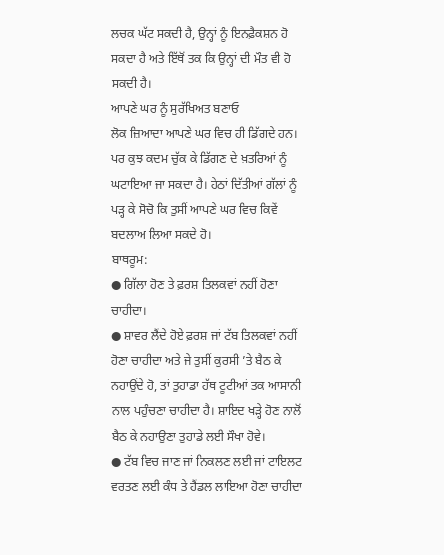ਲਚਕ ਘੱਟ ਸਕਦੀ ਹੈ, ਉਨ੍ਹਾਂ ਨੂੰ ਇਨਫ਼ੈਕਸ਼ਨ ਹੋ ਸਕਦਾ ਹੈ ਅਤੇ ਇੱਥੋਂ ਤਕ ਕਿ ਉਨ੍ਹਾਂ ਦੀ ਮੌਤ ਵੀ ਹੋ ਸਕਦੀ ਹੈ।
ਆਪਣੇ ਘਰ ਨੂੰ ਸੁਰੱਖਿਅਤ ਬਣਾਓ
ਲੋਕ ਜ਼ਿਆਦਾ ਆਪਣੇ ਘਰ ਵਿਚ ਹੀ ਡਿੱਗਦੇ ਹਨ। ਪਰ ਕੁਝ ਕਦਮ ਚੁੱਕ ਕੇ ਡਿੱਗਣ ਦੇ ਖ਼ਤਰਿਆਂ ਨੂੰ ਘਟਾਇਆ ਜਾ ਸਕਦਾ ਹੈ। ਹੇਠਾਂ ਦਿੱਤੀਆਂ ਗੱਲਾਂ ਨੂੰ ਪੜ੍ਹ ਕੇ ਸੋਚੋ ਕਿ ਤੁਸੀਂ ਆਪਣੇ ਘਰ ਵਿਚ ਕਿਵੇਂ ਬਦਲਾਅ ਲਿਆ ਸਕਦੇ ਹੋ।
ਬਾਥਰੂਮ:
● ਗਿੱਲਾ ਹੋਣ ਤੇ ਫ਼ਰਸ਼ ਤਿਲਕਵਾਂ ਨਹੀਂ ਹੋਣਾ ਚਾਹੀਦਾ।
● ਸ਼ਾਵਰ ਲੈਂਦੇ ਹੋਏ ਫ਼ਰਸ਼ ਜਾਂ ਟੱਬ ਤਿਲਕਵਾਂ ਨਹੀਂ ਹੋਣਾ ਚਾਹੀਦਾ ਅਤੇ ਜੇ ਤੁਸੀਂ ਕੁਰਸੀ ’ਤੇ ਬੈਠ ਕੇ ਨਹਾਉਂਦੇ ਹੋ, ਤਾਂ ਤੁਹਾਡਾ ਹੱਥ ਟੂਟੀਆਂ ਤਕ ਆਸਾਨੀ ਨਾਲ ਪਹੁੰਚਣਾ ਚਾਹੀਦਾ ਹੈ। ਸ਼ਾਇਦ ਖੜ੍ਹੇ ਹੋਣ ਨਾਲੋਂ ਬੈਠ ਕੇ ਨਹਾਉਣਾ ਤੁਹਾਡੇ ਲਈ ਸੌਖਾ ਹੋਵੇ।
● ਟੱਬ ਵਿਚ ਜਾਣ ਜਾਂ ਨਿਕਲਣ ਲਈ ਜਾਂ ਟਾਇਲਟ ਵਰਤਣ ਲਈ ਕੰਧ ਤੇ ਹੈਂਡਲ ਲਾਇਆ ਹੋਣਾ ਚਾਹੀਦਾ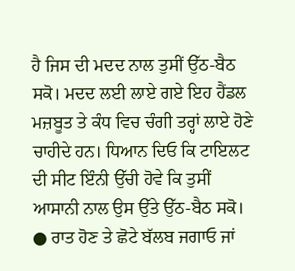ਹੈ ਜਿਸ ਦੀ ਮਦਦ ਨਾਲ ਤੁਸੀਂ ਉੱਠ-ਬੈਠ ਸਕੋ। ਮਦਦ ਲਈ ਲਾਏ ਗਏ ਇਹ ਹੈਂਡਲ ਮਜ਼ਬੂਤ ਤੇ ਕੰਧ ਵਿਚ ਚੰਗੀ ਤਰ੍ਹਾਂ ਲਾਏ ਹੋਣੇ ਚਾਹੀਦੇ ਹਨ। ਧਿਆਨ ਦਿਓ ਕਿ ਟਾਇਲਟ ਦੀ ਸੀਟ ਇੰਨੀ ਉੱਚੀ ਹੋਵੇ ਕਿ ਤੁਸੀਂ ਆਸਾਨੀ ਨਾਲ ਉਸ ਉੱਤੇ ਉੱਠ-ਬੈਠ ਸਕੋ।
● ਰਾਤ ਹੋਣ ਤੇ ਛੋਟੇ ਬੱਲਬ ਜਗਾਓ ਜਾਂ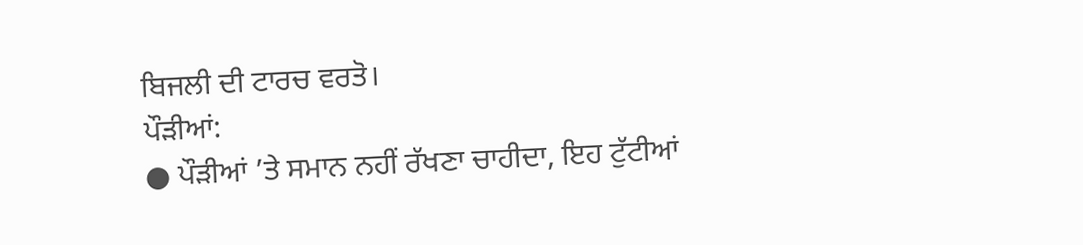ਬਿਜਲੀ ਦੀ ਟਾਰਚ ਵਰਤੋ।
ਪੌੜੀਆਂ:
● ਪੌੜੀਆਂ ’ਤੇ ਸਮਾਨ ਨਹੀਂ ਰੱਖਣਾ ਚਾਹੀਦਾ, ਇਹ ਟੁੱਟੀਆਂ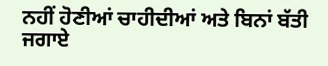ਨਹੀਂ ਹੋਣੀਆਂ ਚਾਹੀਦੀਆਂ ਅਤੇ ਬਿਨਾਂ ਬੱਤੀ ਜਗਾਏ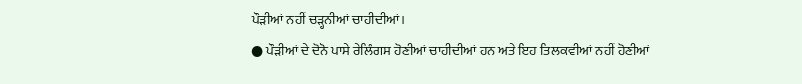ਪੌੜੀਆਂ ਨਹੀਂ ਚੜ੍ਹਨੀਆਂ ਚਾਹੀਦੀਆਂ।
● ਪੌੜੀਆਂ ਦੇ ਦੋਨੋ ਪਾਸੇ ਰੇਲਿੰਗਸ ਹੋਣੀਆਂ ਚਾਹੀਦੀਆਂ ਹਨ ਅਤੇ ਇਹ ਤਿਲਕਵੀਆਂ ਨਹੀਂ ਹੋਣੀਆਂ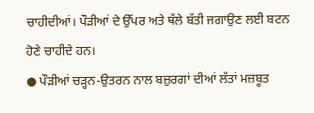ਚਾਹੀਦੀਆਂ। ਪੌੜੀਆਂ ਦੇ ਉੱਪਰ ਅਤੇ ਥੱਲੇ ਬੱਤੀ ਜਗਾਉਣ ਲਈ ਬਟਨ ਹੋਣੇ ਚਾਹੀਦੇ ਹਨ।
● ਪੌੜੀਆਂ ਚੜ੍ਹਨ-ਉਤਰਨ ਨਾਲ ਬਜ਼ੁਰਗਾਂ ਦੀਆਂ ਲੱਤਾਂ ਮਜ਼ਬੂਤ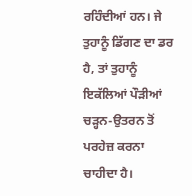ਰਹਿੰਦੀਆਂ ਹਨ। ਜੇ ਤੁਹਾਨੂੰ ਡਿੱਗਣ ਦਾ ਡਰ ਹੈ, ਤਾਂ ਤੁਹਾਨੂੰ ਇਕੱਲਿਆਂ ਪੌੜੀਆਂ ਚੜ੍ਹਨ-ਉਤਰਨ ਤੋਂ ਪਰਹੇਜ਼ ਕਰਨਾ ਚਾਹੀਦਾ ਹੈ।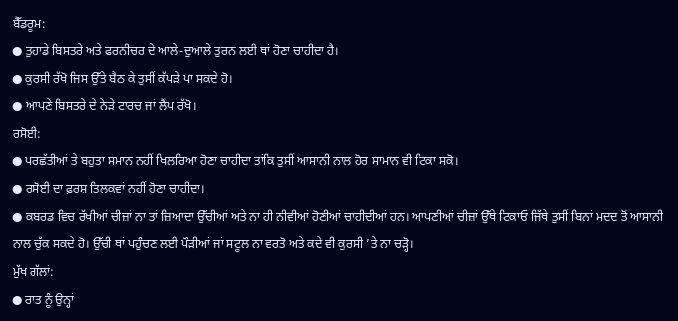ਬੈੱਡਰੂਮ:
● ਤੁਹਾਡੇ ਬਿਸਤਰੇ ਅਤੇ ਫਰਨੀਚਰ ਦੇ ਆਲੇ-ਦੁਆਲੇ ਤੁਰਨ ਲਈ ਥਾਂ ਹੋਣਾ ਚਾਹੀਦਾ ਹੈ।
● ਕੁਰਸੀ ਰੱਖੋ ਜਿਸ ਉੱਤੇ ਬੈਠ ਕੇ ਤੁਸੀਂ ਕੱਪੜੇ ਪਾ ਸਕਦੇ ਹੋ।
● ਆਪਣੇ ਬਿਸਤਰੇ ਦੇ ਨੇੜੇ ਟਾਰਚ ਜਾਂ ਲੈਂਪ ਰੱਖੋ।
ਰਸੋਈ:
● ਪਰਛੱਤੀਆਂ ਤੇ ਬਹੁਤਾ ਸਮਾਨ ਨਹੀਂ ਖਿਲਰਿਆ ਹੋਣਾ ਚਾਹੀਦਾ ਤਾਂਕਿ ਤੁਸੀਂ ਆਸਾਨੀ ਨਾਲ ਹੋਰ ਸਾਮਾਨ ਵੀ ਟਿਕਾ ਸਕੋ।
● ਰਸੋਈ ਦਾ ਫ਼ਰਸ਼ ਤਿਲਕਵਾਂ ਨਹੀਂ ਹੋਣਾ ਚਾਹੀਦਾ।
● ਕਬਰਡ ਵਿਚ ਰੱਖੀਆਂ ਚੀਜ਼ਾਂ ਨਾ ਤਾਂ ਜ਼ਿਆਦਾ ਉੱਚੀਆਂ ਅਤੇ ਨਾ ਹੀ ਨੀਵੀਆਂ ਹੋਣੀਆਂ ਚਾਹੀਦੀਆਂ ਹਨ। ਆਪਣੀਆਂ ਚੀਜ਼ਾਂ ਉੱਥੇ ਟਿਕਾਓ ਜਿੱਥੇ ਤੁਸੀਂ ਬਿਨਾਂ ਮਦਦ ਤੋਂ ਆਸਾਨੀ ਨਾਲ ਚੁੱਕ ਸਕਦੇ ਹੋ। ਉੱਚੀ ਥਾਂ ਪਹੁੰਚਣ ਲਈ ਪੌੜੀਆਂ ਜਾਂ ਸਟੂਲ ਨਾ ਵਰਤੋ ਅਤੇ ਕਦੇ ਵੀ ਕੁਰਸੀ ’ਤੇ ਨਾ ਚੜ੍ਹੋ।
ਮੁੱਖ ਗੱਲਾਂ:
● ਰਾਤ ਨੂੰ ਉਨ੍ਹਾਂ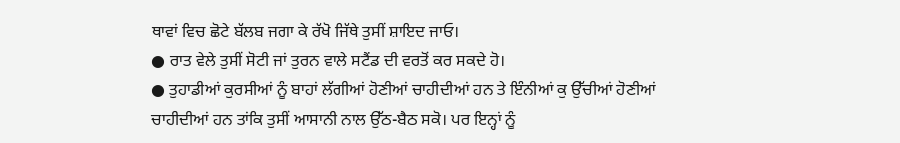ਥਾਵਾਂ ਵਿਚ ਛੋਟੇ ਬੱਲਬ ਜਗਾ ਕੇ ਰੱਖੋ ਜਿੱਥੇ ਤੁਸੀਂ ਸ਼ਾਇਦ ਜਾਓ।
● ਰਾਤ ਵੇਲੇ ਤੁਸੀਂ ਸੋਟੀ ਜਾਂ ਤੁਰਨ ਵਾਲੇ ਸਟੈਂਡ ਦੀ ਵਰਤੋਂ ਕਰ ਸਕਦੇ ਹੋ।
● ਤੁਹਾਡੀਆਂ ਕੁਰਸੀਆਂ ਨੂੰ ਬਾਹਾਂ ਲੱਗੀਆਂ ਹੋਣੀਆਂ ਚਾਹੀਦੀਆਂ ਹਨ ਤੇ ਇੰਨੀਆਂ ਕੁ ਉੱਚੀਆਂ ਹੋਣੀਆਂ ਚਾਹੀਦੀਆਂ ਹਨ ਤਾਂਕਿ ਤੁਸੀਂ ਆਸਾਨੀ ਨਾਲ ਉੱਠ-ਬੈਠ ਸਕੋ। ਪਰ ਇਨ੍ਹਾਂ ਨੂੰ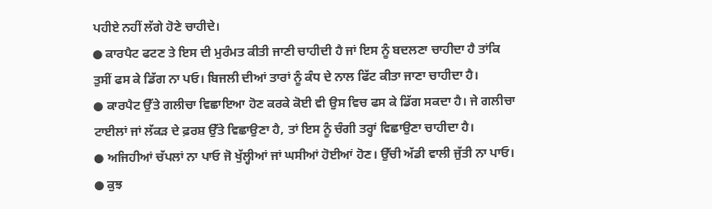ਪਹੀਏ ਨਹੀਂ ਲੱਗੇ ਹੋਣੇ ਚਾਹੀਦੇ।
● ਕਾਰਪੈਟ ਫਟਣ ਤੇ ਇਸ ਦੀ ਮੁਰੰਮਤ ਕੀਤੀ ਜਾਣੀ ਚਾਹੀਦੀ ਹੈ ਜਾਂ ਇਸ ਨੂੰ ਬਦਲਣਾ ਚਾਹੀਦਾ ਹੈ ਤਾਂਕਿ ਤੁਸੀਂ ਫਸ ਕੇ ਡਿੱਗ ਨਾ ਪਓ। ਬਿਜਲੀ ਦੀਆਂ ਤਾਰਾਂ ਨੂੰ ਕੰਧ ਦੇ ਨਾਲ ਫਿੱਟ ਕੀਤਾ ਜਾਣਾ ਚਾਹੀਦਾ ਹੈ।
● ਕਾਰਪੈਟ ਉੱਤੇ ਗਲੀਚਾ ਵਿਛਾਇਆ ਹੋਣ ਕਰਕੇ ਕੋਈ ਵੀ ਉਸ ਵਿਚ ਫਸ ਕੇ ਡਿੱਗ ਸਕਦਾ ਹੈ। ਜੇ ਗਲੀਚਾ ਟਾਈਲਾਂ ਜਾਂ ਲੱਕੜ ਦੇ ਫ਼ਰਸ਼ ਉੱਤੇ ਵਿਛਾਉਣਾ ਹੈ, ਤਾਂ ਇਸ ਨੂੰ ਚੰਗੀ ਤਰ੍ਹਾਂ ਵਿਛਾਉਣਾ ਚਾਹੀਦਾ ਹੈ।
● ਅਜਿਹੀਆਂ ਚੱਪਲਾਂ ਨਾ ਪਾਓ ਜੋ ਖੁੱਲ੍ਹੀਆਂ ਜਾਂ ਘਸੀਆਂ ਹੋਈਆਂ ਹੋਣ। ਉੱਚੀ ਅੱਡੀ ਵਾਲੀ ਜੁੱਤੀ ਨਾ ਪਾਓ।
● ਕੁਝ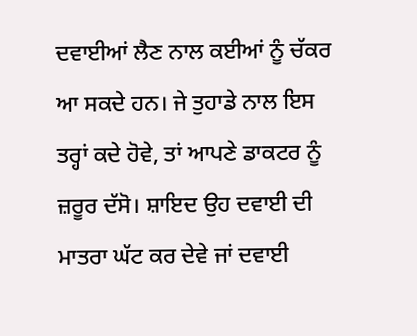ਦਵਾਈਆਂ ਲੈਣ ਨਾਲ ਕਈਆਂ ਨੂੰ ਚੱਕਰ ਆ ਸਕਦੇ ਹਨ। ਜੇ ਤੁਹਾਡੇ ਨਾਲ ਇਸ ਤਰ੍ਹਾਂ ਕਦੇ ਹੋਵੇ, ਤਾਂ ਆਪਣੇ ਡਾਕਟਰ ਨੂੰ ਜ਼ਰੂਰ ਦੱਸੋ। ਸ਼ਾਇਦ ਉਹ ਦਵਾਈ ਦੀ ਮਾਤਰਾ ਘੱਟ ਕਰ ਦੇਵੇ ਜਾਂ ਦਵਾਈ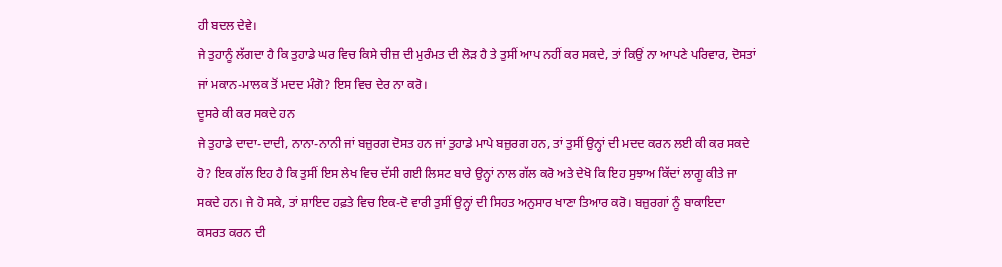ਹੀ ਬਦਲ ਦੇਵੇ।
ਜੇ ਤੁਹਾਨੂੰ ਲੱਗਦਾ ਹੈ ਕਿ ਤੁਹਾਡੇ ਘਰ ਵਿਚ ਕਿਸੇ ਚੀਜ਼ ਦੀ ਮੁਰੰਮਤ ਦੀ ਲੋੜ ਹੈ ਤੇ ਤੁਸੀਂ ਆਪ ਨਹੀਂ ਕਰ ਸਕਦੇ, ਤਾਂ ਕਿਉਂ ਨਾ ਆਪਣੇ ਪਰਿਵਾਰ, ਦੋਸਤਾਂ ਜਾਂ ਮਕਾਨ-ਮਾਲਕ ਤੋਂ ਮਦਦ ਮੰਗੋ? ਇਸ ਵਿਚ ਦੇਰ ਨਾ ਕਰੋ।
ਦੂਸਰੇ ਕੀ ਕਰ ਸਕਦੇ ਹਨ
ਜੇ ਤੁਹਾਡੇ ਦਾਦਾ-ਦਾਦੀ, ਨਾਨਾ-ਨਾਨੀ ਜਾਂ ਬਜ਼ੁਰਗ ਦੋਸਤ ਹਨ ਜਾਂ ਤੁਹਾਡੇ ਮਾਪੇ ਬਜ਼ੁਰਗ ਹਨ, ਤਾਂ ਤੁਸੀਂ ਉਨ੍ਹਾਂ ਦੀ ਮਦਦ ਕਰਨ ਲਈ ਕੀ ਕਰ ਸਕਦੇ ਹੋ? ਇਕ ਗੱਲ ਇਹ ਹੈ ਕਿ ਤੁਸੀਂ ਇਸ ਲੇਖ ਵਿਚ ਦੱਸੀ ਗਈ ਲਿਸਟ ਬਾਰੇ ਉਨ੍ਹਾਂ ਨਾਲ ਗੱਲ ਕਰੋ ਅਤੇ ਦੇਖੋ ਕਿ ਇਹ ਸੁਝਾਅ ਕਿੱਦਾਂ ਲਾਗੂ ਕੀਤੇ ਜਾ ਸਕਦੇ ਹਨ। ਜੇ ਹੋ ਸਕੇ, ਤਾਂ ਸ਼ਾਇਦ ਹਫ਼ਤੇ ਵਿਚ ਇਕ-ਦੋ ਵਾਰੀ ਤੁਸੀਂ ਉਨ੍ਹਾਂ ਦੀ ਸਿਹਤ ਅਨੁਸਾਰ ਖਾਣਾ ਤਿਆਰ ਕਰੋ। ਬਜ਼ੁਰਗਾਂ ਨੂੰ ਬਾਕਾਇਦਾ ਕਸਰਤ ਕਰਨ ਦੀ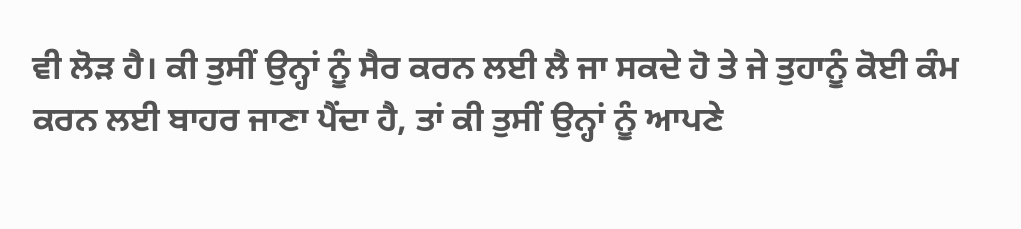ਵੀ ਲੋੜ ਹੈ। ਕੀ ਤੁਸੀਂ ਉਨ੍ਹਾਂ ਨੂੰ ਸੈਰ ਕਰਨ ਲਈ ਲੈ ਜਾ ਸਕਦੇ ਹੋ ਤੇ ਜੇ ਤੁਹਾਨੂੰ ਕੋਈ ਕੰਮ ਕਰਨ ਲਈ ਬਾਹਰ ਜਾਣਾ ਪੈਂਦਾ ਹੈ, ਤਾਂ ਕੀ ਤੁਸੀਂ ਉਨ੍ਹਾਂ ਨੂੰ ਆਪਣੇ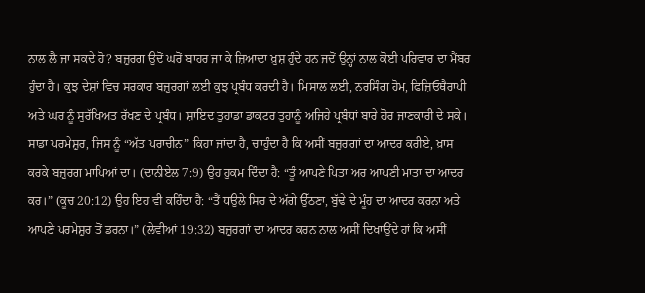ਨਾਲ ਲੈ ਜਾ ਸਕਦੇ ਹੋ? ਬਜ਼ੁਰਗ ਉਦੋਂ ਘਰੋਂ ਬਾਹਰ ਜਾ ਕੇ ਜ਼ਿਆਦਾ ਖ਼ੁਸ਼ ਹੁੰਦੇ ਹਨ ਜਦੋਂ ਉਨ੍ਹਾਂ ਨਾਲ ਕੋਈ ਪਰਿਵਾਰ ਦਾ ਮੈਂਬਰ ਹੁੰਦਾ ਹੈ। ਕੁਝ ਦੇਸ਼ਾਂ ਵਿਚ ਸਰਕਾਰ ਬਜ਼ੁਰਗਾਂ ਲਈ ਕੁਝ ਪ੍ਰਬੰਧ ਕਰਦੀ ਹੈ। ਮਿਸਾਲ ਲਈ, ਨਰਸਿੰਗ ਹੋਮ, ਫਿਜ਼ਿਓਥੈਰਾਪੀ ਅਤੇ ਘਰ ਨੂੰ ਸੁਰੱਖਿਅਤ ਰੱਖਣ ਦੇ ਪ੍ਰਬੰਧ। ਸ਼ਾਇਦ ਤੁਹਾਡਾ ਡਾਕਟਰ ਤੁਹਾਨੂੰ ਅਜਿਹੇ ਪ੍ਰਬੰਧਾਂ ਬਾਰੇ ਹੋਰ ਜਾਣਕਾਰੀ ਦੇ ਸਕੇ।
ਸਾਡਾ ਪਰਮੇਸ਼ੁਰ, ਜਿਸ ਨੂੰ “ਅੱਤ ਪਰਾਚੀਨ” ਕਿਹਾ ਜਾਂਦਾ ਹੈ, ਚਾਹੁੰਦਾ ਹੈ ਕਿ ਅਸੀਂ ਬਜ਼ੁਰਗਾਂ ਦਾ ਆਦਰ ਕਰੀਏ, ਖ਼ਾਸ ਕਰਕੇ ਬਜ਼ੁਰਗ ਮਾਪਿਆਂ ਦਾ। (ਦਾਨੀਏਲ 7:9) ਉਹ ਹੁਕਮ ਦਿੰਦਾ ਹੈ: “ਤੂੰ ਆਪਣੇ ਪਿਤਾ ਅਰ ਆਪਣੀ ਮਾਤਾ ਦਾ ਆਦਰ ਕਰ।” (ਕੂਚ 20:12) ਉਹ ਇਹ ਵੀ ਕਹਿੰਦਾ ਹੈ: “ਤੈਂ ਧਉਲੇ ਸਿਰ ਦੇ ਅੱਗੇ ਉੱਠਣਾ, ਬੁੱਢੇ ਦੇ ਮੂੰਹ ਦਾ ਆਦਰ ਕਰਨਾ ਅਤੇ ਆਪਣੇ ਪਰਮੇਸ਼ੁਰ ਤੋਂ ਡਰਨਾ।” (ਲੇਵੀਆਂ 19:32) ਬਜ਼ੁਰਗਾਂ ਦਾ ਆਦਰ ਕਰਨ ਨਾਲ ਅਸੀਂ ਦਿਖਾਉਂਦੇ ਹਾਂ ਕਿ ਅਸੀਂ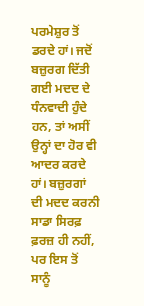ਪਰਮੇਸ਼ੁਰ ਤੋਂ ਡਰਦੇ ਹਾਂ। ਜਦੋਂ ਬਜ਼ੁਰਗ ਦਿੱਤੀ ਗਈ ਮਦਦ ਦੇ ਧੰਨਵਾਦੀ ਹੁੰਦੇ ਹਨ, ਤਾਂ ਅਸੀਂ ਉਨ੍ਹਾਂ ਦਾ ਹੋਰ ਵੀ ਆਦਰ ਕਰਦੇ ਹਾਂ। ਬਜ਼ੁਰਗਾਂ ਦੀ ਮਦਦ ਕਰਨੀ ਸਾਡਾ ਸਿਰਫ਼ ਫ਼ਰਜ਼ ਹੀ ਨਹੀਂ, ਪਰ ਇਸ ਤੋਂ ਸਾਨੂੰ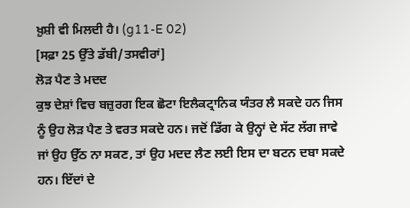ਖ਼ੁਸ਼ੀ ਵੀ ਮਿਲਦੀ ਹੈ। (g11-E 02)
[ਸਫ਼ਾ 25 ਉੱਤੇ ਡੱਬੀ/ਤਸਵੀਰਾਂ]
ਲੋੜ ਪੈਣ ਤੇ ਮਦਦ
ਕੁਝ ਦੇਸ਼ਾਂ ਵਿਚ ਬਜ਼ੁਰਗ ਇਕ ਛੋਟਾ ਇਲੈਕਟ੍ਰਾਨਿਕ ਯੰਤਰ ਲੈ ਸਕਦੇ ਹਨ ਜਿਸ ਨੂੰ ਉਹ ਲੋੜ ਪੈਣ ਤੇ ਵਰਤ ਸਕਦੇ ਹਨ। ਜਦੋਂ ਡਿੱਗ ਕੇ ਉਨ੍ਹਾਂ ਦੇ ਸੱਟ ਲੱਗ ਜਾਵੇ ਜਾਂ ਉਹ ਉੱਠ ਨਾ ਸਕਣ, ਤਾਂ ਉਹ ਮਦਦ ਲੈਣ ਲਈ ਇਸ ਦਾ ਬਟਨ ਦਬਾ ਸਕਦੇ ਹਨ। ਇੱਦਾਂ ਦੇ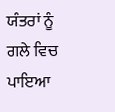ਯੰਤਰਾਂ ਨੂੰ ਗਲੇ ਵਿਚ ਪਾਇਆ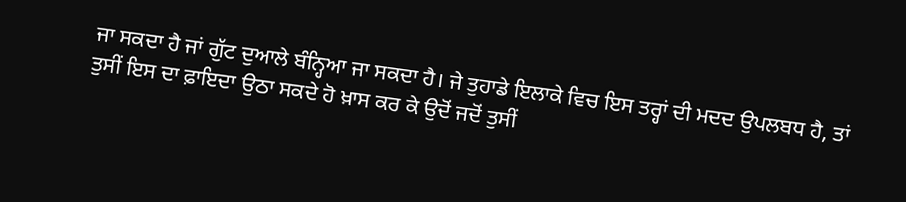ਜਾ ਸਕਦਾ ਹੈ ਜਾਂ ਗੁੱਟ ਦੁਆਲੇ ਬੰਨ੍ਹਿਆ ਜਾ ਸਕਦਾ ਹੈ। ਜੇ ਤੁਹਾਡੇ ਇਲਾਕੇ ਵਿਚ ਇਸ ਤਰ੍ਹਾਂ ਦੀ ਮਦਦ ਉਪਲਬਧ ਹੈ, ਤਾਂ ਤੁਸੀਂ ਇਸ ਦਾ ਫ਼ਾਇਦਾ ਉਠਾ ਸਕਦੇ ਹੋ ਖ਼ਾਸ ਕਰ ਕੇ ਉਦੋਂ ਜਦੋਂ ਤੁਸੀਂ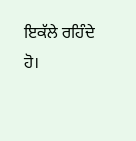ਇਕੱਲੇ ਰਹਿੰਦੇ ਹੋ।